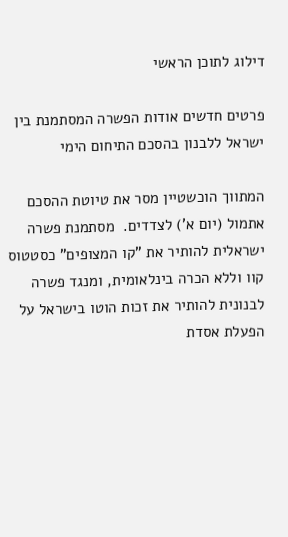דילוג לתוכן הראשי

פרטים חדשים אודות הפשרה המסתמנת בין ישראל ללבנון בהסכם התיחום הימי

המתווך הוכשטיין מסר את טיוטת ההסכם אתמול (יום א') לצדדים.  מסתמנת פשרה ישראלית להותיר את "קו המצופים" כסטטוס קוו וללא הכרה בינלאומית, ומנגד פשרה לבנונית להותיר את זכות הוטו בישראל על הפעלת אסדת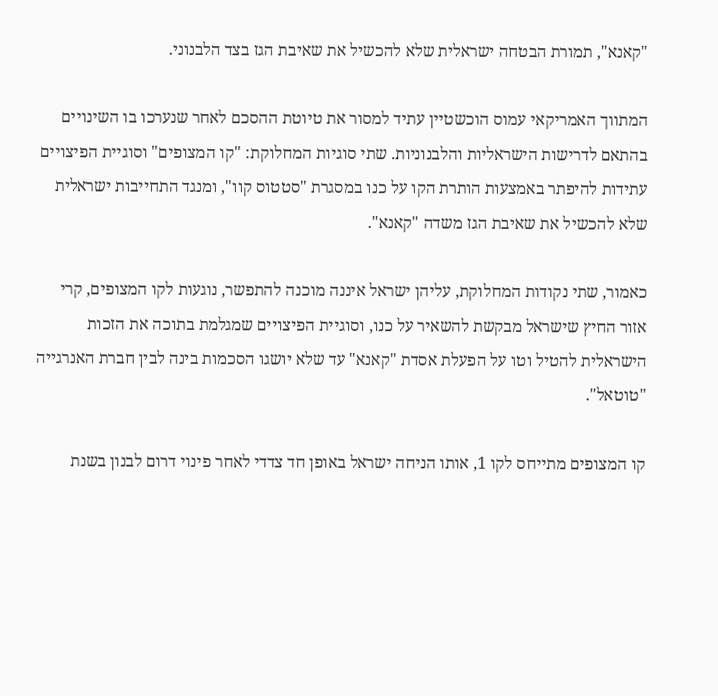"קאנא", תמורת הבטחה ישראלית שלא להכשיל את שאיבת הגז בצד הלבנוני.

המתווך האמריקאי עמוס הוכשטיין עתיד למסור את טיוטת ההסכם לאחר שנערכו בו השינויים בהתאם לדרישות הישראליות והלבנוניות. שתי סוגיות המחלוקת: "קו המצופים" וסוגיית הפיצויים עתידות להיפתר באמצעות הותרת הקו על כנו במסגרת "סטטוס קוו", ומנגד התחייבות ישראלית שלא להכשיל את שאיבת הגז משדה "קאנא".

כאמור, שתי נקודות המחלוקת, עליהן ישראל איננה מוכנה להתפשר, נוגעות לקו המצופים, קרי אזור החיץ שישראל מבקשת להשאיר על כנו, וסוגיית הפיצויים שמגלמת בתוכה את הזכות הישראלית להטיל וטו על הפעלת אסדת "קאנא" עד שלא יושגו הסכמות בינה לבין חברת האנרגייה "טוטאל".

קו המצופים מתייחס לקו 1, אותו הניחה ישראל באופן חד צדדי לאחר פינוי דרום לבנון בשנת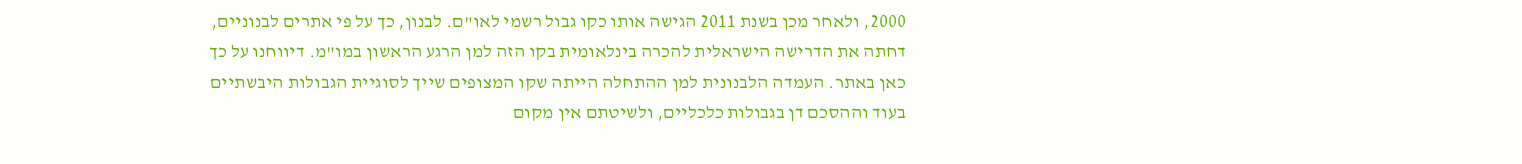2000, ולאחר מכן בשנת 2011 הגישה אותו כקו גבול רשמי לאו"ם. לבנון, כך על פי אתרים לבנוניים, דחתה את הדרישה הישראלית להכרה בינלאומית בקו הזה למן הרגע הראשון במו"מ. דיווחנו על כך כאן באתר. העמדה הלבנונית למן ההתחלה הייתה שקו המצופים שייך לסוגיית הגבולות היבשתיים בעוד וההסכם דן בגבולות כלכליים, ולשיטתם אין מקום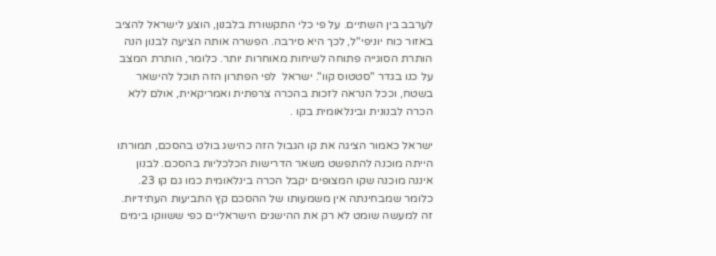לערבב בין השתיים. על פי כלי התקשורת בלבנון, הוצע לישראל להציב באזור כוח יוניפי"ל, לכך היא סירבה. הפשרה אותה הציעה לבנון הנה הותרת הסוגייה פתוחה לשיחות מאוחרות יותר. כלומר, הותרת המצב על כנו בגדר "סטטוס קוו". ישראל  לפי הפתרון הזה תוכל להישאר בשטח, וככל הנראה לזכות בהכרה צרפתית ואמריקאית, אולם ללא הכרה לבנונית ובינלאומית בקו .

ישראל כאמור הציגה את קו הגבול הזה כהישג בולט בהסכם, תמורתו הייתה מוכנה להתפשט משאר הדרישות הכלכליות בהסכם. לבנון איננה מוכנה שקו המצופים יקבל הכרה בינלאומית כמו גם קו 23.  כלומר שמבחינתה אין משמעותו של ההסכם קץ התביעות העתידיות. זה למעשה שומט לא רק את ההישגים הישראליים כפי ששווקו בימים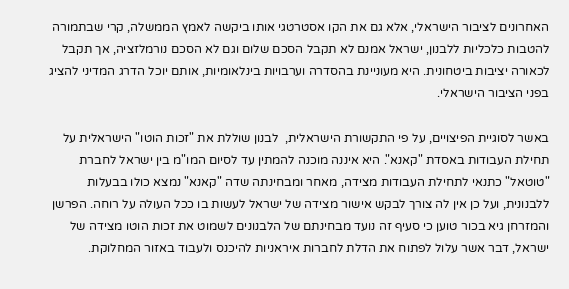האחרונים לציבור הישראלי, אלא גם את הקו אסטרטגי אותו ביקשה לאמץ הממשלה, קרי שבתמורה להטבות כלכליות ללבנון, ישראל אמנם לא תקבל הסכם שלום וגם לא הסכם נורמלזציה, אך תקבל לכאורה יציבות ביטחונית. היא מעוניינת בהסדרה וערבויות בינלאומיות, אותם יוכל הדרג המדיני להציג בפני הציבור הישראלי.

באשר לסוגיית הפיצויים, על פי התקשורת הישראלית,  לבנון שוללת את "זכות הוטו" הישראלית על תחילת העבודות באסדת "קאנא". היא איננה מוכנה להמתין עד לסיום המו"מ בין ישראל לחברת "טוטאל" כתנאי לתחילת העבודות מצידה, מאחר ומבחינתה שדה "קאנא" נמצא כולו בבעלות ללבנונית, ועל כן אין לה צורך לבקש אישור מצידה של ישראל לעשות בו ככל העולה על רוחה. הפרשן והמזרחן גיא בכור טוען כי סעיף זה נועד מבחינתם של הלבנונים לשמוט את זכות הוטו מצידה של ישראל, דבר אשר עלול לפתוח את הדלת לחברות איראניות להיכנס ולעבוד באזור המחלוקת.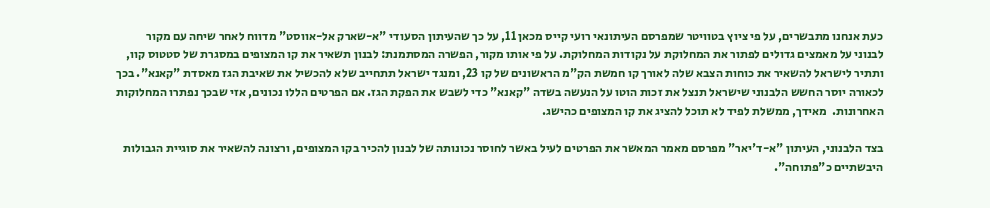כעת אנחנו מתבשרים, על פי ציוץ בטוויטר שמפרסם העיתונאי רועי קייס מכאן 11, על כך שהעיתון הסעודי "א-שארק אל-אווסט" מדווח לאחר שיחה עם מקור לבנוני על מאמצים גדולים לפתור את המחלוקת על נקודות המחלוקת. על פי אותו מקור, הפשרה המסתמנת: לבנון תשאיר את קו המצופים במסגרת של סטטוס קוו, ותתיר לישראל להשאיר את כוחות הצבא שלה לאורך קו חמשת הק"מ הראשונים של קו 23, ומנגד ישראל תתחייב שלא להכשיל את שאיבת הגז מאסדת "קאנא". בכך לכאורה יוסר החשש הלבנוני שישראל תנצל את זכות הוטו על הנעשה בשדה "קאנא" כדי לשבש את הפקת הגז. אם הפרטים הללו נכונים, אזי שבכך נפתרו המחלוקות האחרונות.  מאידך, ממשלת לפיד לא תוכל להציג את קו המצופים כהישג.

בצד הלבנוני, העיתון "א-ד'יאר" מפרסם מאמר המאשר את הפרטים לעיל באשר לחוסר נכונותה של לבנון להכיר בקו המצופים, ורצונה להשאיר את סוגיית הגבולות היבשתיים כ"פתוחה".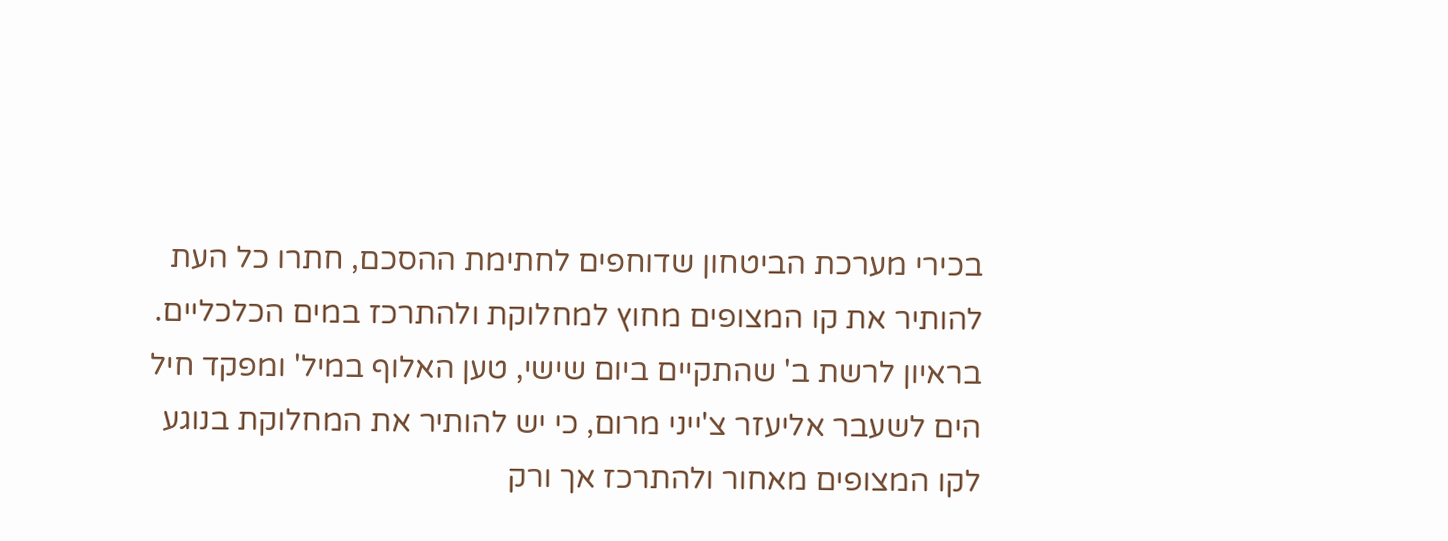בכירי מערכת הביטחון שדוחפים לחתימת ההסכם, חתרו כל העת להותיר את קו המצופים מחוץ למחלוקת ולהתרכז במים הכלכליים. בראיון לרשת ב' שהתקיים ביום שישי, טען האלוף במיל' ומפקד חיל הים לשעבר אליעזר צ'ייני מרום, כי יש להותיר את המחלוקת בנוגע לקו המצופים מאחור ולהתרכז אך ורק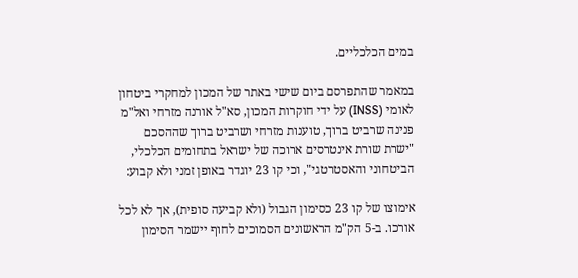במים הכלכליים.

במאמר שהתפרסם ביום שישי באתר של המכון למחקרי ביטחון לאומי (INSS) על ידי חוקרות המכון, סא"ל אורנה מזרחי ואל"מ פנינה שרביט ברוך, טוענות מזרחי ושרביט ברוך שההסכם "ישרת שורת אינטרסים ארוכה של ישראל בתחומים הכלכלי, הביטחוני והאסטרטגי", וכי קו 23 יוגדר באופן זמני ולא קבוע:

אימוצו של קו 23 כסימון הגבול (ולא קביעה סופית), אך לא לכל אורכו. ב-5 הק"מ הראשונים הסמוכים לחוף יישמר הסימון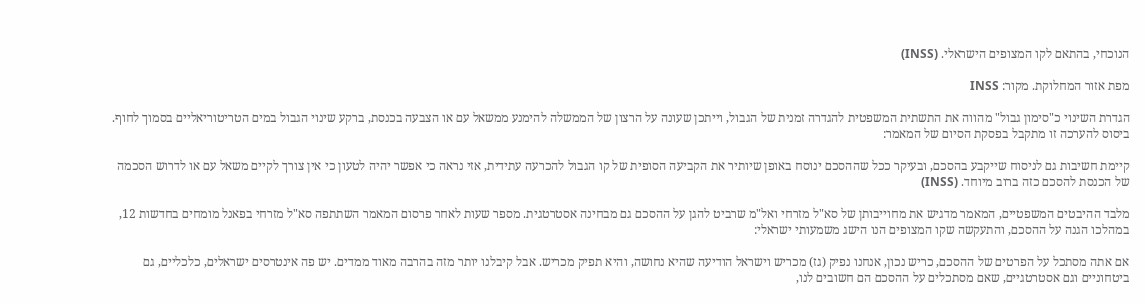הנוכחי, בהתאם לקו המצופים הישראלי. (INSS)

מפת אזור המחלוקת. מקור: INSS

הגדרת השינוי כ"סימון גבול" מהווה את התשתית המשפטית להגדרה זמנית של הגבול, וייתכן שעונה על הרצון של הממשלה להימנע ממשאל עם או הצבעה בכנסת, ברקע שינוי הגבול במים הטריטוריאליים בסמוך לחוף. ביסוס להערכה זו מתקבל בפסקת הסיום של המאמר:

קיימת חשיבות גם לניסוח שייקבע בהסכם, ובעיקר ככל שההסכם ינוסח באופן שיותיר את הקביעה הסופית של קו הגבול להכרעה עתידית, אזי נראה כי אפשר יהיה לטעון כי אין צורך לקיים משאל עם או לדרוש הסכמה של הכנסת להסכם כזה ברוב מיוחד. (INSS)

מלבד ההיבטים המשפטיים, המאמר מדגיש את מחוייבותן של סא"ל מזרחי ואל"מ שרביט להגן על ההסכם גם מבחינה אסטרטגית. מספר שעות לאחר פרסום המאמר השתתפה סא"ל מזרחי בפאנל מומחים בחדשות 12, במהלכו הגנה על ההסכם, והתעקשה שקו המצופים הנו הישג משמעותי ישראלי:

אם אתה מסתכל על הפרטים של ההסכם, כריש נכון, אנחנו נפיק (גז) מכריש וישראל הודיעה שהיא נחושה, והיא תפיק מכריש. אבל קיבלנו יותר מזה בהרבה מאוד ממדים. יש פה אינטרסים ישראלים, כלכליים, גם ביטחוניים וגם אסטרטגיים, שאם מסתכלים על ההסכם הם חשובים לנו,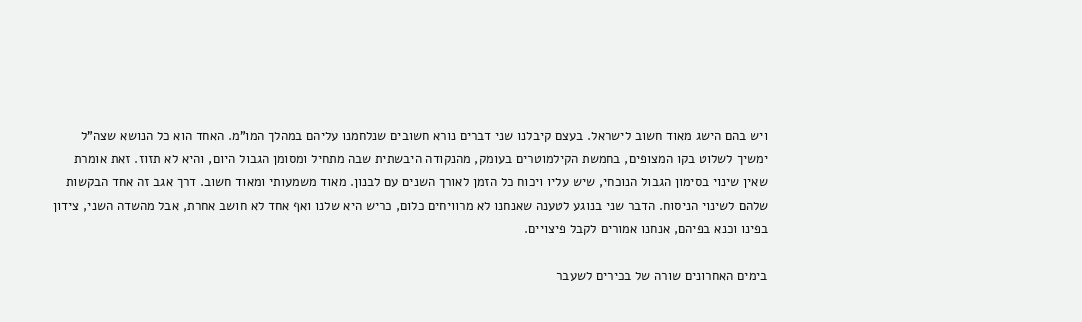ויש בהם הישג מאוד חשוב לישראל. בעצם קיבלנו שני דברים נורא חשובים שנלחמנו עליהם במהלך המו"מ. האחד הוא כל הנושא שצה"ל ימשיך לשלוט בקו המצופים, בחמשת הקילמוטרים בעומק, מהנקודה היבשתית שבה מתחיל ומסומן הגבול היום, והיא לא תזוז. זאת אומרת שאין שינוי בסימון הגבול הנוכחי, שיש עליו ויכוח כל הזמן לאורך השנים עם לבנון. מאוד משמעותי ומאוד חשוב. דרך אגב זה אחד הבקשות שלהם לשינוי הניסוח. הדבר שני בנוגע לטענה שאנחנו לא מרוויחים כלום, כריש היא שלנו ואף אחד לא חושב אחרת, אבל מהשדה השני, צידון בפינו וכנא בפיהם, אנחנו אמורים לקבל פיצויים.

בימים האחרונים שורה של בכירים לשעבר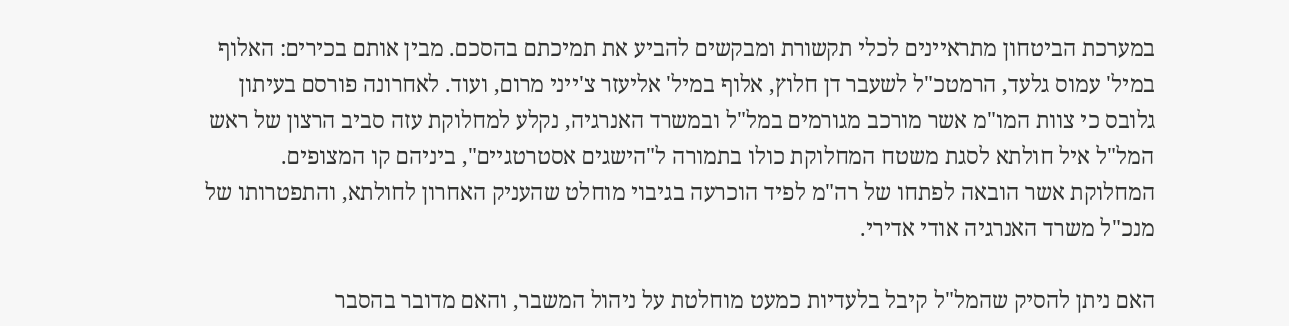במערכת הביטחון מתראיינים לכלי תקשורת ומבקשים להביע את תמיכתם בהסכם. מבין אותם בכירים: האלוף במיל' עמוס גלעד, הרמטכ"ל לשעבר דן חלוץ, אלוף במיל' אליעזר צ'ייני מרום, ועוד. לאחרונה פורסם בעיתון גלובס כי צוות המו"מ אשר מורכב מגורמים במל"ל ובמשרד האנרגיה, נקלע למחלוקת עזה סביב הרצון של ראש המל"ל איל חולתא לסגת משטח המחלוקת כולו בתמורה ל"הישגים אסטרטגיים", ביניהם קו המצופים.  המחלוקת אשר הובאה לפתחו של רה"מ לפיד הוכרעה בגיבוי מוחלט שהעניק האחרון לחולתא, והתפטרותו של מנכ"ל משרד האנרגיה אודי אדירי.

האם ניתן להסיק שהמל"ל קיבל בלעדיות כמעט מוחלטת על ניהול המשבר, והאם מדובר בהסבר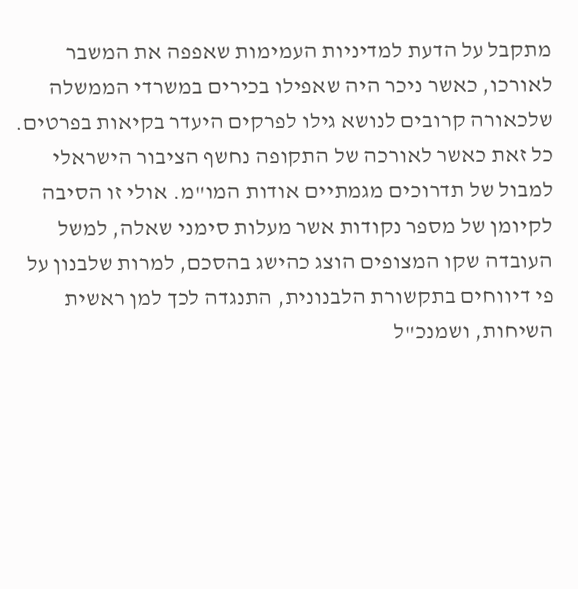מתקבל על הדעת למדיניות העמימות שאפפה את המשבר לאורכו, כאשר ניכר היה שאפילו בכירים במשרדי הממשלה שלכאורה קרובים לנושא גילו לפרקים היעדר בקיאות בפרטים. כל זאת כאשר לאורכה של התקופה נחשף הציבור הישראלי למבול של תדרוכים מגמתיים אודות המו"מ. אולי זו הסיבה לקיומן של מספר נקודות אשר מעלות סימני שאלה, למשל העובדה שקו המצופים הוצג כהישג בהסכם, למרות שלבנון על פי דיווחים בתקשורת הלבנונית, התנגדה לכך למן ראשית השיחות, ושמנכ"ל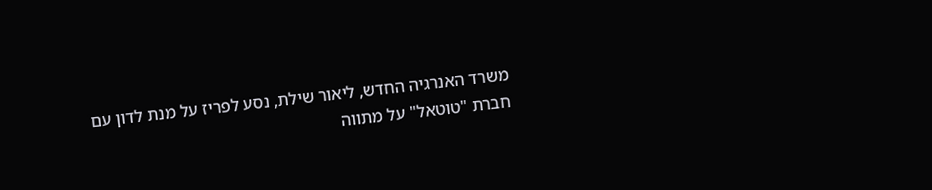משרד האנרגיה החדש, ליאור שילת, נסע לפריז על מנת לדון עם חברת "טוטאל" על מתווה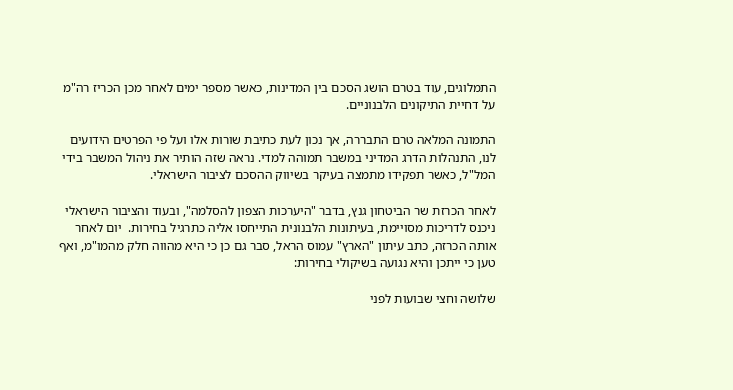התמלוגים, עוד בטרם הושג הסכם בין המדינות, כאשר מספר ימים לאחר מכן הכריז רה"מ על דחיית התיקונים הלבנוניים.

התמונה המלאה טרם התבררה, אך נכון לעת כתיבת שורות אלו ועל פי הפרטים הידועים לנו, התנהלות הדרג המדיני במשבר תמוהה למדי. נראה שזה הותיר את ניהול המשבר בידי המל"ל, כאשר תפקידו מתמצה בעיקר בשיווק ההסכם לציבור הישראלי.

לאחר הכרזת שר הביטחון גנץ, בדבר "היערכות הצפון להסלמה", ובעוד והציבור הישראלי ניכנס לדריכות מסויימת, בעיתונות הלבנונית התייחסו אליה כתרגיל בחירות.  יום לאחר אותה הכרזה, כתב עיתון "הארץ" עמוס הראל, סבר גם כן כי היא מהווה חלק מהמו"מ, ואף טען כי ייתכן והיא נגועה בשיקולי בחירות:

שלושה וחצי שבועות לפני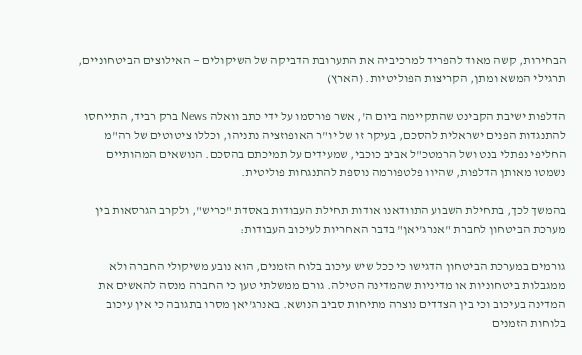הבחירות, קשה מאוד להפריד למרכיביה את התערובת הדביקה של השיקולים — האילוצים הביטחוניים, תרגילי המשא ומתן, הקריצות הפוליטיות. (הארץ)

הדלפות ישיבת הקבינט שהתקיימה ביום ה', אשר פורסמו על ידי כתב וואלה News ברק רביד, התייחסו להתנגדות הפנים ישראלית להסכם, בעיקר זו של יו"ר האופוזציה נתניהו, וכללו ציטוטים של רה"מ החליפי נפתלי בנט ושל הרמטכ"ל אביב כוכבי, שמעידים על תמיכתם בהסכם. הנושאים המהותיים נשמטו מאותן הדלפות, שהיוו פלטפורמה נוספת להתנגחות פוליטית.

בהמשך לכך, בתחילת השבוע התוודאנו אודות תחילת העבודות באסדת "כריש", ולקרב הגרסאות בין מערכת הביטחון לחברת "אנרג'יאן" בדבר האחריות לעיכוב העבודות:

גורמים במערכת הביטחון הדגישו כי ככל שיש עיכוב בלוח הזמנים, הוא נובע משיקולי החברה ולא ממגבלות ביטחוניות או מדיניות שהמדינה הטילה. גורם ממשלתי טען כי החברה מנסה להאשים את המדינה בעיכוב וכי בין הצדדים נוצרה מתיחות סביב הנושא. באנרג'יאן מסרו בתגובה כי אין עיכוב בלוחות הזמנים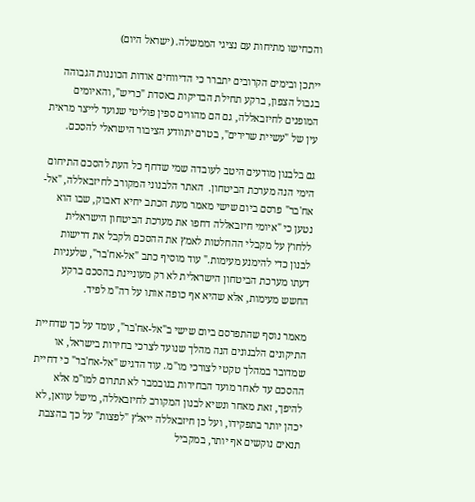והכחישו מתיחות עם נציגי הממשלה. (ישראל היום)

ייתכן ובימים הקרובים יתברר כי הדיווחים אודות הכוננות הגבוהה בגבול הצפון, ברקע תחילת הבדיקות באסדת "כריש", והאיומים המופנים לחיזבאללה, גם הם מהווים ספין פוליטי שנועד לייצר מראית עין של "עשיית שרירים", בטרם יתוודע הציבור הישראלי להסכם.

גם בלבנון מודעים היטב לעובדה שמי שדחף כל העת להסכם התיחום הימי הנה מערכת הביטחון.  האתר הלבנוני המקורב לחיזבאללה, "אל-אח'בר" פרסם ביום שישי מאמר מעת הכתב יחיא דאבוק, שבו הוא נטען כי "איומי חיזבאללה דחפו את מערכת הביטחון הישראלית ללחוץ על מקבלי ההחלטות לאמץ את ההסכם ולקבל את דרישות לבנון כדי להימנע מעימות." עוד מוסיף כתב "אל-אח'בר", שלעניות דעתו מערכת הביטחון הישראלית לא רק מעוניינת בהסכם ברקע החשש מעימות, אלא שהיא אף כופה אותו על רה"מ לפיד.

מאמר נוסף שהתפרסם ביום שישי ב"אל-אח'בר", עומד על כך שדחיית התיקונים הלבנונים הנה מהלך שנועד לצרכי בחירות בישראל, או שמדובר במהלך טקטי לצורכי מו"מ. עוד הדגיש "אל-אח'בר" כי דחיית ההסכם עד לאחר מועד הבחירות בנובמבר לא תתרום למו"מ אלא להיפך, זאת מאחר ונשיא לבנון המקורב לחיזבאללה, מישל עוואן, לא יכהן יותר בתפקידו, ועל כן חיזבאללה ייאלץ "לפצות" על כך בהצבת תנאים נוקשים אף יותר, במקביל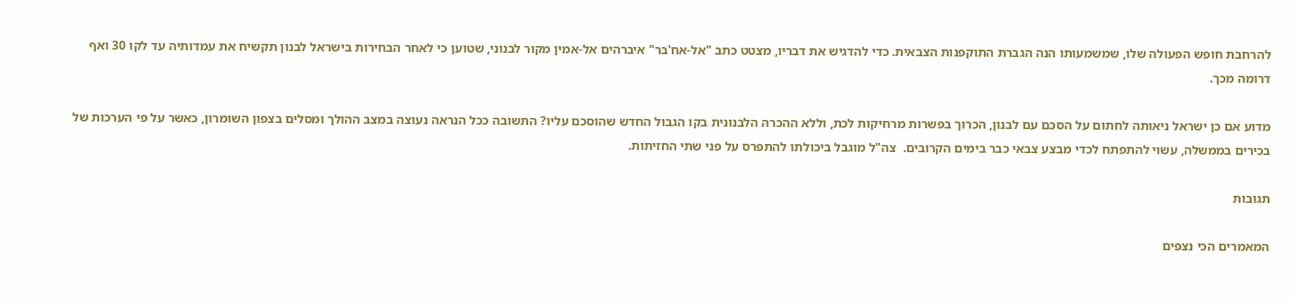להרחבת חופש הפעולה שלו, שמשמעותו הנה הגברת התוקפנות הצבאית. כדי להדגיש את דבריו, מצטט כתב "אל-אח'בר" איברהים אל-אמין מקור לבנוני, שטוען כי לאחר הבחירות בישראל לבנון תקשיח את עמדותיה עד לקו 30 ואף דרומה מכך.

מדוע אם כן ישראל ניאותה לחתום על הסכם עם לבנון, הכרוך בפשרות מרחיקות לכת, וללא ההכרה הלבנונית בקו הגבול החדש שהוסכם עליו? התשובה ככל הנראה נעוצה במצב ההולך ומסלים בצפון השומרון, כאשר על פי הערכות של בכירים בממשלה, עשוי להתפתח לכדי מבצע צבאי כבר בימים הקרובים.  צה"ל מוגבל ביכולתו להתפרס על פני שתי החזיתות.

תגובות

המאמרים הכי נצפים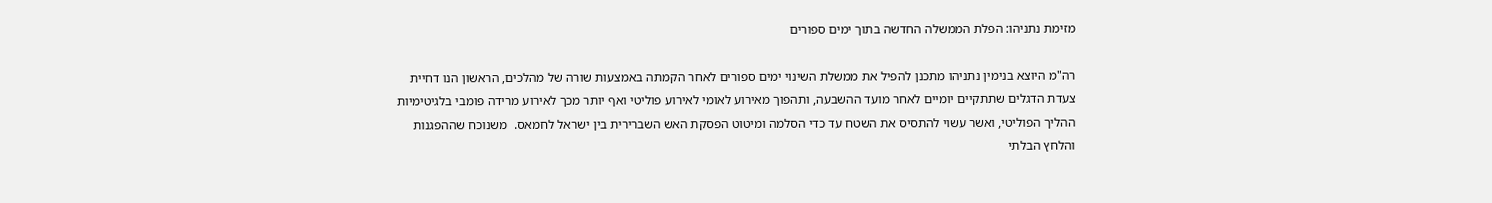מזימת נתניהו: הפלת הממשלה החדשה בתוך ימים ספורים

רה"מ היוצא בנימין נתניהו מתכנן להפיל את ממשלת השינוי ימים ספורים לאחר הקמתה באמצעות שורה של מהלכים, הראשון הנו דחיית צעדת הדגלים שתתקיים יומיים לאחר מועד ההשבעה, ותהפוך מאירוע לאומי לאירוע פוליטי ואף יותר מכך לאירוע מרידה פומבי בלגיטימיות ההליך הפוליטי, ואשר עשוי להתסיס את השטח עד כדי הסלמה ומיטוט הפסקת האש השברירית בין ישראל לחמאס.  משנוכח שההפגנות והלחץ הבלתי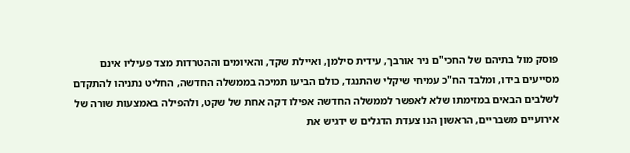פוסק מול בתיהם של החכי"ם ניר אורבך, עידית סילמן, ואיילת שקד, והאיומים וההטרדות מצד פעיליו אינם מסייעים בידו, ומלבד הח"כ עמיחי שיקלי שהתנגד, כולם הביעו תמיכה בממשלה החדשה, החליט נתניהו להתקדם לשלבים הבאים במזימתו שלא לאפשר לממשלה החדשה אפילו דקה אחת של שקט, ולהפילה באמצעות שורה של אירועיים משבריים, הראשון הנו צעדת הדגלים ש ידגיש את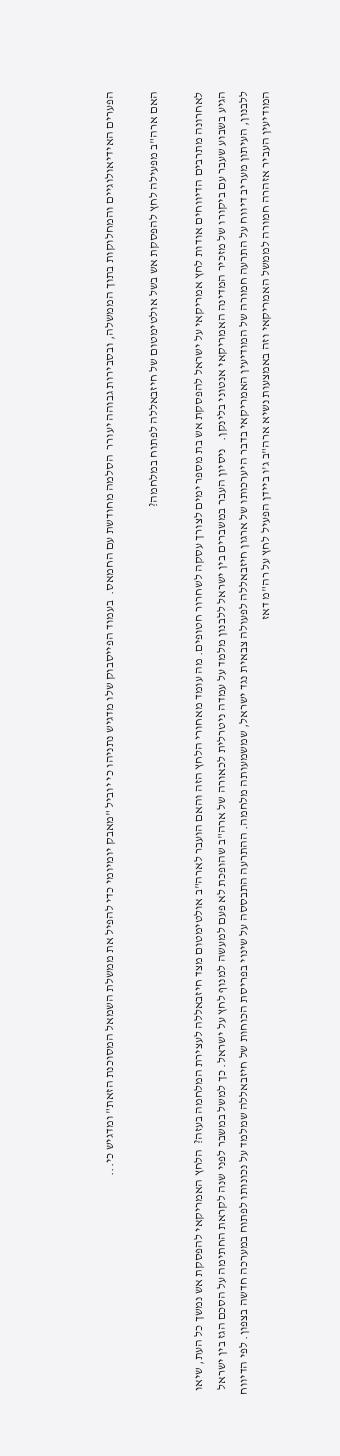הפערים האידיאולוגיים והמחלוקות בתוך הממשלה, ובסבירות גבוהה יעורר  הסלמה מחודשת עם החמאס.  בעמוד הפייסבוק שלו מדגיש נתניהו כי יוביל "מאבק יומיומי כדי להפיל את ממשלת השמאל המסוכנת הזאת" ומדגיש כי...

האם ארה"ב מפעילה לחץ להפסקת אש בשל אולטימטום של חיזבאללה לפתוח במלחמה?

לאחרונה מתרבים הדיווחים אודות לחץ אמריקאי על ישראל להפסקת אש בת מספר ימים לצורך עסקה לשחרור חטופים. מה עומד מאחורי הלחץ הזה והאם הועבר לארה"ב אולטימטום מצד חיזבאללה לעצירת המלחמה בעזה?  הלחץ האמריקאי להפסקת אש נמשך כל העת, שיאו הגיע בשבוע שעבר עם ביקורו של מזכיר המדינה האמריקאי אנטוני בלינקן.   ניסיון העבר במשברים בין ישראל ללבנון מלמד על עמדה ניטרלית לכאורה של ארה"ב שהופכת לא פעם למעשה למנוף לחץ על ישראל. כך למשל במשבר לפני שנה לקראת החתימה על הסכם הגז בין ישראל ללבנון, העיתון מעריב דיווח על התרעה חמורה של המודיעין האמריקאי בדבר היערכותו של ארגון חיזבאללה לפעולה צבאית נגד ישראל, שמשמעותה מלחמה. ההתרעה התבססה על שינוי בפריסת הכוחות של חיזבאללה שמלמד על נכונותו לפתוח במערכה חדשה בצפון. לפי הדיווח המודיעין העביר אזהרה חמורה לממשל האמריקאי וזה באמצעות נשיא ארה"ב ג'ו ביידן הפעיל לחץ על רה"מ דאז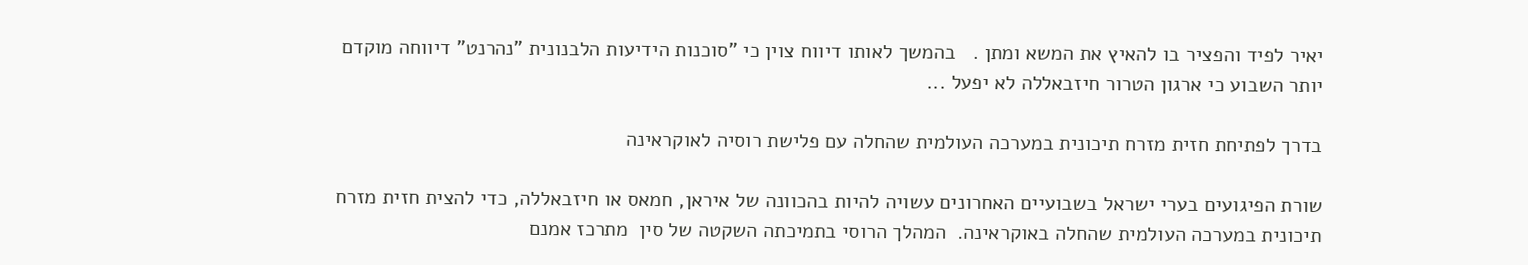יאיר לפיד והפציר בו להאיץ את המשא ומתן .   בהמשך לאותו דיווח צוין כי "סוכנות הידיעות הלבנונית "נהרנט" דיווחה מוקדם יותר השבוע כי ארגון הטרור חיזבאללה לא יפעל ...

בדרך לפתיחת חזית מזרח תיכונית במערכה העולמית שהחלה עם פלישת רוסיה לאוקראינה

שורת הפיגועים בערי ישראל בשבועיים האחרונים עשויה להיות בהכוונה של איראן, חמאס או חיזבאללה, כדי להצית חזית מזרח תיכונית במערכה העולמית שהחלה באוקראינה.  המהלך הרוסי בתמיכתה השקטה של סין  מתרכז אמנם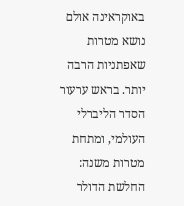באוקראינה אולם נושא מטרות שאפתניות הרבה יותר. בראש ערעור הסדר הליברלי העולמי, ומתחת מטרות משנה: החלשת הדולר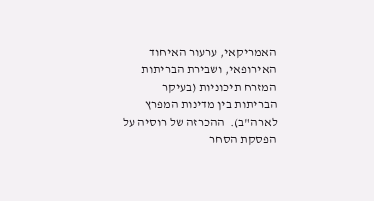האמריקאי, ערעור האיחוד האירופאי, ושבירת הבריתות המזרח תיכוניות (בעיקר הבריתות בין מדינות המפרץ לארה"ב).  ההכרזה של רוסיה על הפסקת הסחר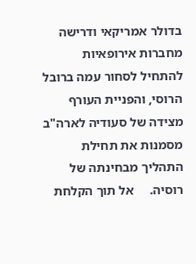בדולר אמריקאי ודרישה מחברות אירופאיות להתחיל לסחור עמה ברובל הרוסי, והפניית העורף מצידה של סעודיה לארה"ב מסמנות את תחילת התהליך מבחינתה של רוסיה.     אל תוך הקלחת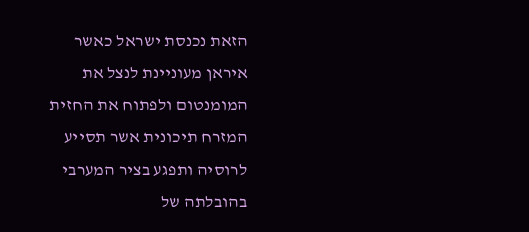הזאת נכנסת ישראל כאשר איראן מעוניינת לנצל את המומנטום ולפתוח את החזית המזרח תיכונית אשר תסייע לרוסיה ותפגע בציר המערבי בהובלתה של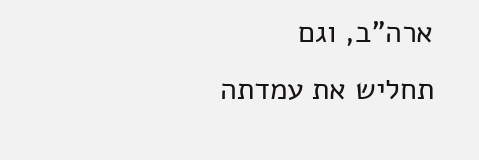ארה"ב, וגם תחליש את עמדתה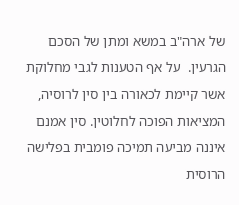של ארה"ב במשא ומתן של הסכם הגרעין.  על אף הטענות לגבי מחלוקת אשר קיימת לכאורה בין סין לרוסיה, המציאות הפוכה לחלוטין. סין אמנם איננה מביעה תמיכה פומבית בפלישה הרוסית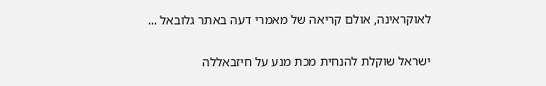לאוקראינה, אולם קריאה של מאמרי דעה באתר גלובאל ...

ישראל שוקלת להנחית מכת מנע על חיזבאללה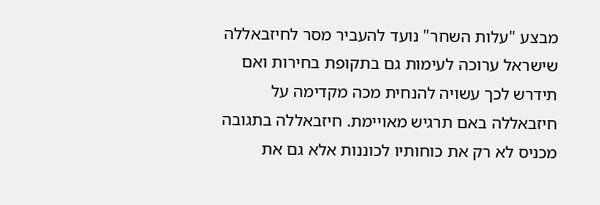מבצע "עלות השחר" נועד להעביר מסר לחיזבאללה שישראל ערוכה לעימות גם בתקופת בחירות ואם תידרש לכך עשויה להנחית מכה מקדימה על חיזבאללה באם תרגיש מאויימת. חיזבאללה בתגובה מכניס לא רק את כוחותיו לכוננות אלא גם את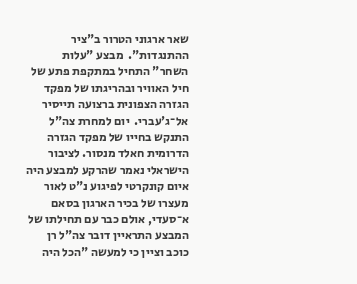שאר ארגוני הטרור ב"ציר ההתנגדות".  מבצע "עלות השחר" התחיל במתקפת פתע של חיל האוויר ובהריגתו של מפקד הגזרה הצפונית ברצועה תייסיר אל־ג'עברי.  יום למחרת צה"ל התנקש בחייו של מפקד הגזרה הדרומית חאלד מנסור. לציבור הישראלי נאמר שהרקע למבצע היה איום קונקרטי לפיגוע נ"ט לאור מעצרו של בכיר הארגון בסאם א־סעדי, אולם כבר עם תחילתו של המבצע התראיין דובר צה"ל רן כוכב וציין כי למעשה "הכל היה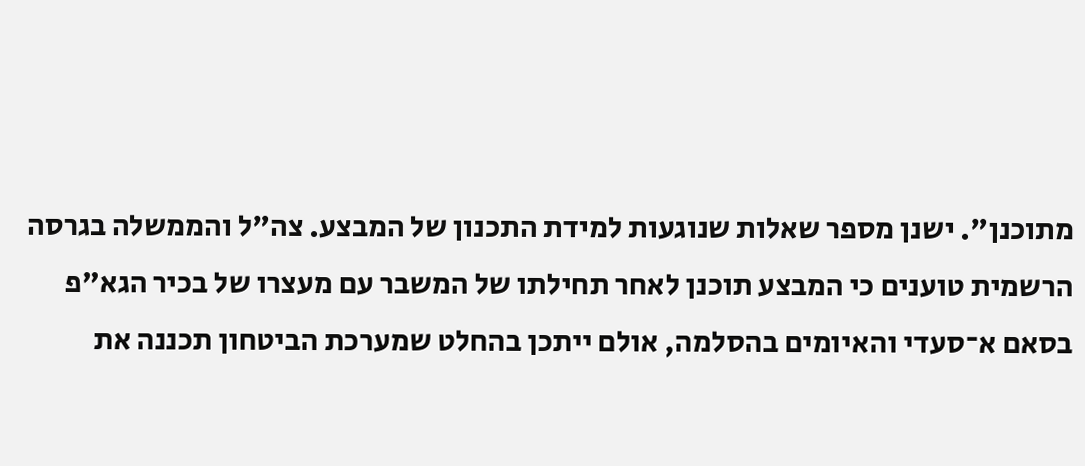מתוכנן". ישנן מספר שאלות שנוגעות למידת התכנון של המבצע. צה"ל והממשלה בגרסה הרשמית טוענים כי המבצע תוכנן לאחר תחילתו של המשבר עם מעצרו של בכיר הגא"פ בסאם א־סעדי והאיומים בהסלמה, אולם ייתכן בהחלט שמערכת הביטחון תכננה את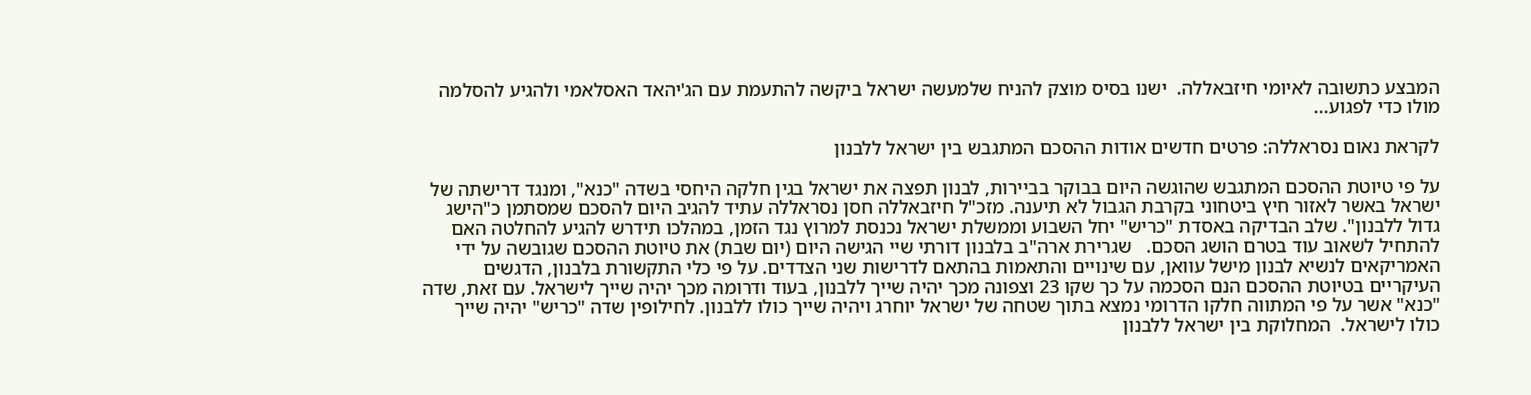המבצע כתשובה לאיומי חיזבאללה.  ישנו בסיס מוצק להניח שלמעשה ישראל ביקשה להתעמת עם הג'יהאד האסלאמי ולהגיע להסלמה מולו כדי לפגוע...

לקראת נאום נסראללה: פרטים חדשים אודות ההסכם המתגבש בין ישראל ללבנון

על פי טיוטת ההסכם המתגבש שהוגשה היום בבוקר בביירות, לבנון תפצה את ישראל בגין חלקה היחסי בשדה "כנא", ומנגד דרישתה של ישראל באשר לאזור חיץ ביטחוני בקרבת הגבול לא תיענה. מזכ"ל חיזבאללה חסן נסראללה עתיד להגיב היום להסכם שמסתמן כ"הישג גדול ללבנון". שלב הבדיקה באסדת "כריש" יחל השבוע וממשלת ישראל נכנסת למרוץ נגד הזמן, במהלכו תידרש להגיע להחלטה האם להתחיל לשאוב עוד בטרם הושג הסכם.   שגרירת ארה"ב בלבנון דורתי שיי הגישה היום (יום שבת) את טיוטת ההסכם שגובשה על ידי האמריקאים לנשיא לבנון מישל עוואן, עם שינויים והתאמות בהתאם לדרישות שני הצדדים. על פי כלי התקשורת בלבנון, הדגשים העיקריים בטיוטת ההסכם הנם הסכמה על כך שקו 23 וצפונה מכך יהיה שייך ללבנון, בעוד ודרומה מכך יהיה שייך לישראל. עם זאת, שדה "כנא" אשר על פי המתווה חלקו הדרומי נמצא בתוך שטחה של ישראל יוחרג ויהיה שייך כולו ללבנון. לחילופין שדה "כריש" יהיה שייך כולו לישראל.  המחלוקת בין ישראל ללבנון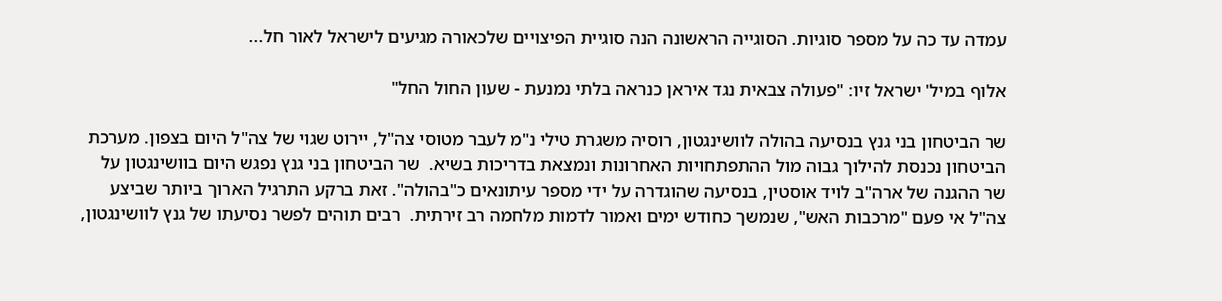עמדה עד כה על מספר סוגיות. הסוגייה הראשונה הנה סוגיית הפיצויים שלכאורה מגיעים לישראל לאור חל...

אלוף במיל' ישראל זיו: "פעולה צבאית נגד איראן כנראה בלתי נמנעת - שעון החול החל"

שר הביטחון בני גנץ בנסיעה בהולה לוושינגטון, רוסיה משגרת טילי נ"מ לעבר מטוסי צה"ל, יירוט שגוי של צה"ל היום בצפון. מערכת הביטחון נכנסת להילוך גבוה מול ההתפתחויות האחרונות ונמצאת בדריכות בשיא.  שר הביטחון בני גנץ נפגש היום בוושינגטון על שר ההגנה של ארה"ב לויד אוסטין, בנסיעה שהוגדרה על ידי מספר עיתונאים כ"בהולה". זאת ברקע התרגיל הארוך ביותר שביצע צה"ל אי פעם "מרכבות האש", שנמשך כחודש ימים ואמור לדמות מלחמה רב זירתית.  רבים תוהים לפשר נסיעתו של גנץ לוושינגטון,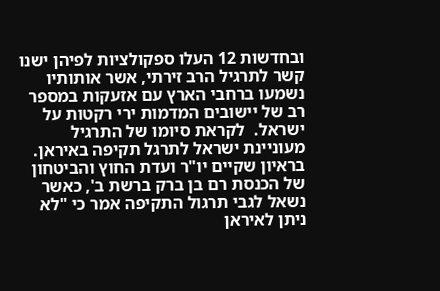ובחדשות 12 העלו ספקולציות לפיהן ישנו קשר לתרגיל הרב זירתי, אשר אותותיו נשמעו ברחבי הארץ עם אזעקות במספר רב של יישובים המדמות ירי רקטות על ישראל.  לקראת סיומו של התרגיל מעוניינת ישראל לתרגל תקיפה באיראן. בראיון שקיים יו"ר ועדת החוץ והביטחון של הכנסת רם בן ברק ברשת ב', כאשר נשאל לגבי תרגול התקיפה אמר כי "לא ניתן לאיראן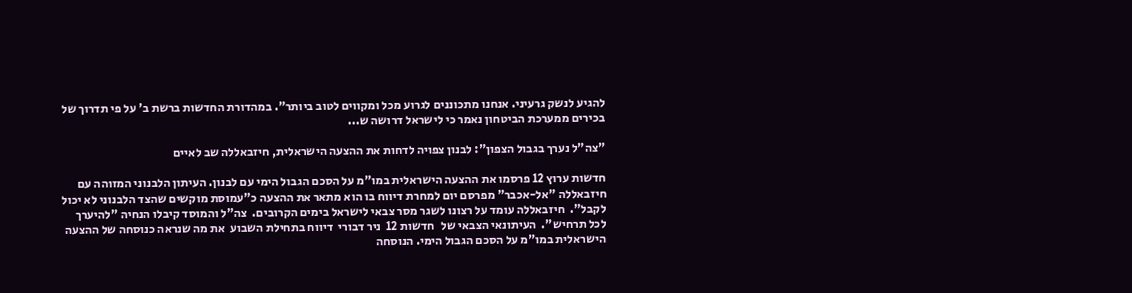להגיע לנשק גרעיני. אנחנו מתכוננים לגרוע מכל ומקווים לטוב ביותר". במהדורת החדשות ברשת ב' על פי תדרוך של בכירים ממערכת הביטחון נאמר כי לישראל דרושה ש...

"צה"ל נערך בגבול הצפון": לבנון צפויה לדחות את ההצעה הישראלית, חיזבאללה שב לאיים

חדשות ערוץ 12 פרסמו את ההצעה הישראלית במו"מ על הסכם הגבול הימי עם לבנון. העיתון הלבנוני המזוהה עם חיזבאללה "אל-אכבר" מפרסם יום למחרת דיווח בו הוא מתאר את ההצעה כ"עמוסת מוקשים שהצד הלבנוני לא יכול לקבל".  חיזבאללה עומד על רצונו לשגר מסר צבאי לישראל בימים הקרובים.  צה"ל והמוסד קיבלו הנחיה "להיערך לכל תרחיש".  העיתונאי הצבאי של   חדשות 12  ניר דבורי  דיווח בתחילת השבוע  את מה שנראה כנוסחה של ההצעה הישראלית במו"מ על הסכם הגבול הימי. הנוסחה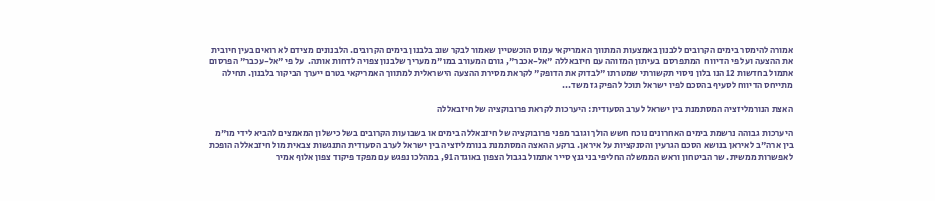אמורה להימסר בימים הקרובים ללבנון באמצעות המתווך האמריקאי עמוס הוכשטיין שאמור לבקר שוב בלבנון בימים הקרובים. הלבנונים מצידם לא רואים בעין חיובית את ההצעה ועל פי הדיווח  המתפרסם  בעיתון המזוהה עם חיזבאללה "אל-אכבר", גורם המעורב במו"מ מעריך שלבנון צפויה לדחות אותה.  על פי "אל-עכבר" הפרסום אתמול בחדשות 12 הנו בלון ניסוי תקשורתי שמטרתו "לבדוק את הדופק" לקראת מסירת ההצעה הישראלית למתווך האמריקאי בטרם ייערך הביקור בלבנון. תחילה מתייחס הדיווח לסעיף בהסכם לפיו ישראל תוכל להפיק גז משד...

האצת הנורמליזציה המסתמנת בין ישראל לערב הסעודית: היערכות לקראת פרובוקציה של חיזבאללה

היערכות גבוהה נרשמת בימים האחרונים נוכח חשש הולך וגובר מפני פרובוקציה של חיזבאללה בימים או בשבועות הקרובים בשל כישלון המאמצים להביא לידי מו"מ בין ארה"ב לאיראן בנושא הסכם הגרעין והסנקציות על איראן. ברקע ההאצה המסתמנת בנורמליזציה בין ישראל לערב הסעודית התנגשות צבאית מול חיזבאללה הופכת לאפשרות ממשית. שר הביטחון וראש הממשלה החליפי בני גנץ סייר אתמול בגבול הצפון באוגדה 91, במהלכו נפגש עם מפקד פיקוד צפון אלוף אמיר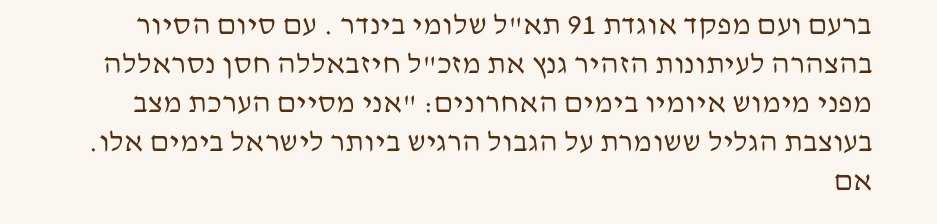ברעם ועם מפקד אוגדת 91 תא"ל שלומי בינדר . עם סיום הסיור בהצהרה לעיתונות הזהיר גנץ את מזכ"ל חיזבאללה חסן נסראללה מפני מימוש איומיו בימים האחרונים: "אני מסיים הערכת מצב בעוצבת הגליל ששומרת על הגבול הרגיש ביותר לישראל בימים אלו. אם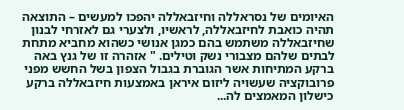האיומים של נסראללה וחיזבאללה יהפכו למעשים – התוצאה תהיה כואבת לחיזבאללה, לראשיו, ולצערי גם לאזרחי לבנון שחיזבאללה משתמש בהם כמגן אנושי כשהוא מחביא מתחת לבתים שלהם מצבורי נשק וטילים. " אזהרה זו של גנץ באה ברקע המתיחות אשר הגוברת בגבול הצפון בשל החשש מפני פרובוקציה שעשויה ליזום איראן באמצעות חיזבאללה ברקע כישלון המאמצים לה...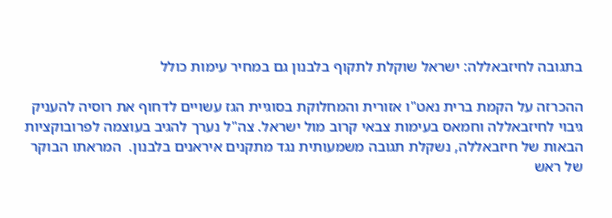בתגובה לחיזבאללה: ישראל שוקלת לתקוף בלבנון גם במחיר עימות כולל

ההכרזה על הקמת ברית נאט"ו אזורית והמחלוקת בסוגיית הגז עשויים לדחוף את רוסיה להעניק גיבוי לחיזבאללה וחמאס בעימות צבאי קרוב מול ישראל. צה"ל נערך להגיב בעוצמה לפרובוקציות הבאות של חיזבאללה, נשקלת תגובה משמעותית נגד מתקנים איראנים בלבנון.  המראתו הבוקר של ראש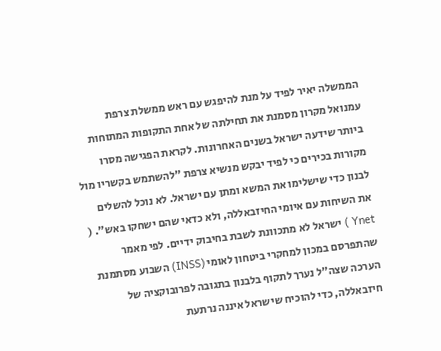הממשלה יאיר לפיד על מנת להיפגש עם ראש ממשלת צרפת עמנואל מקרון מסמנת את תחילתה של אחת התקופות המתוחות ביותר שידעה ישראל בשנים האחרונות. לקראת הפגישה מסרו מקורות בכירים כי לפיד יבקש מנשיא צרפת "להשתמש בקשריו מול לבנון כדי שישלימו את המשא ומתן עם ישראל. לא נוכל להשלים את השיחות עם איומי החיזבאללה, ולא כדאי שהם ישחקו באש". ( Ynet ) ישראל לא מתכוונת לשבת בחיבוק ידיים. לפי מאמר שהתפרסם במכון למחקרי ביטחון לאומי (INSS) השבוע מסתמנת הערכה שצה"ל נערך לתקוף בלבנון בתגובה לפרובוקציה של חיזבאללה, כדי להוכיח שישראל איננה נרתעת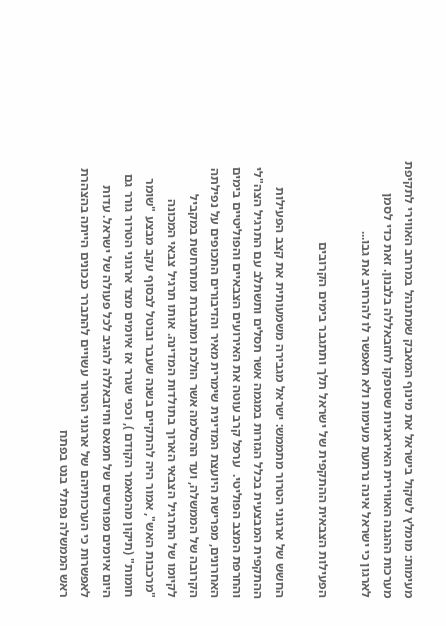מעימות: מומלץ לשקול בישראל את מינוף המאבק שמתנהל במרחב האווירי לתקיפת מערכות ההגנה האווירית האיראניות שסופקו לחזבאללה בלבנון. זאת כדי לסמן לארגון כי ישראל אינה נרתעת מעימות ולא תאפשר לו להרחיב את גבו...

הפעילות הצבאית ההתקפית של ישראל תלך ותתגבר בימים הקרובים

החשש של ארגוני הטרור מתממש: ישראל מגבירה משמעותית את קצב הפעילות ההתקפית המבצעית בכלל הגזרות במגמה אשר תסלים ותשתלב עם התרגיל הצה"לי והחרפת המצב הפוליטי.  ערפל קרב עוטה את האירועים הצבאיים והפוליטיים בימים האחרונים, מפרישת היועצת המדינית שימרית מאיר והדיבורים התכופים על נפילתה הקרובה של הממשלה, ועד ההסלמה אשר הולכת ומתגברת ומתרחשת במקביל לקיומו של התרגיל הצבאי הארוך בתולדות המדינה. אותו תרגיל צבאי המכונה "מרכבות האש", אמור היה להתקיים בשנה שעבר ובוטל לבסוף עקב מבצע "שומר חומות" (תיקון מהמאמר הקודם ), וכפי שגרר אז איומים מצד ארגוני הטרור גורר גם היום איומים מפורשים של חמאס וחיזבאללה להגיב לכל פעולה של ישראל. עדות לאפשרות כי הערכותיהם של ארגוני הטרור עשויים להתברר כנכונים הייתה בהצהרת ראש הממשלה נפתלי בנט בפתח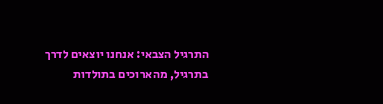התרגיל הצבאי: אנחנו יוצאים לדרך בתרגיל, מהארוכים בתולדות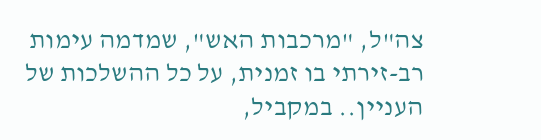צה"ל, "מרכבות האש", שמדמה עימות רב-זירתי בו זמנית, על כל ההשלכות של העניין.. במקביל,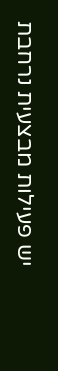יש פעילות מבצעית נרחבת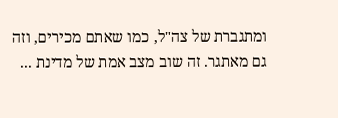ומתגברת של צה"ל, כמו שאתם מכירים, וזה גם מאתגר. זה שוב מצב אמת של מדינת ...